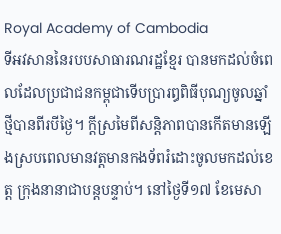Royal Academy of Cambodia
ទីអវសាននៃរបបសាធារណរដ្ឋខ្មែរ បានមកដល់ចំពេលដែលប្រជាជនកម្ពុជាទើបប្រារឰពិធីបុណ្យចូលឆ្នាំថ្មីបានពីរបីថ្ងៃ។ ក្តីស្រមៃពីសន្តិភាពបានកើតមានឡើងស្របពេលមានវត្តមានកងទ័ពរំដោះចូលមកដល់ខេត្ត ក្រុងនានាជាបន្តបន្ទាប់។ នៅថ្ងៃទី១៧ ខែមេសា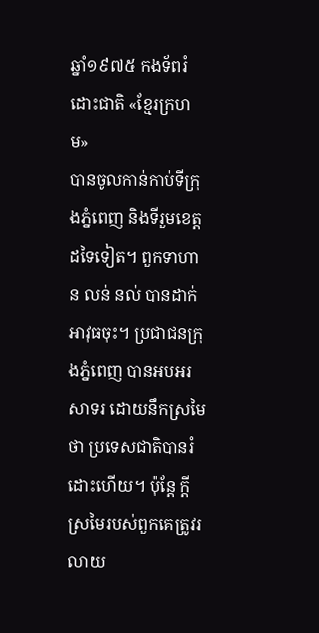ឆ្នាំ១៩៧៥ កងទ័ពរំដោះជាតិ «ខ្មែរក្រហម»
បានចូលកាន់កាប់ទីក្រុងភ្នំពេញ និងទីរួមខេត្តដទៃទៀត។ ពួកទាហាន លន់ នល់ បានដាក់អាវុធចុះ។ ប្រជាជនក្រុងភ្នំពេញ បានអបអរសាទរ ដោយនឹកស្រមៃថា ប្រទេសជាតិបានរំដោះហើយ។ ប៉ុន្តែ ក្តីស្រមៃរបស់ពួកគេត្រូវរលាយ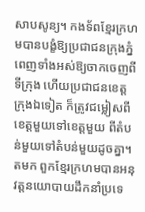សាបសូន្យ។ កងទ័ពខ្មែរក្រហមបានបង្ខំឱ្យប្រជាជនក្រុងភ្នំពេញទាំងអស់ឱ្យចាកចេញពីទីក្រុង ហើយប្រជាជនខេត្ត ក្រុងឯទៀត ក៏ត្រូវជម្លៀសពីខេត្តមួយទៅខេត្តមួយ ពីតំបន់មួយទៅតំបន់មួយដូចគ្នា។
តមក ពួកខ្មែរក្រហមបានអនុវត្តនយោបាយដឹកនាំប្រទេ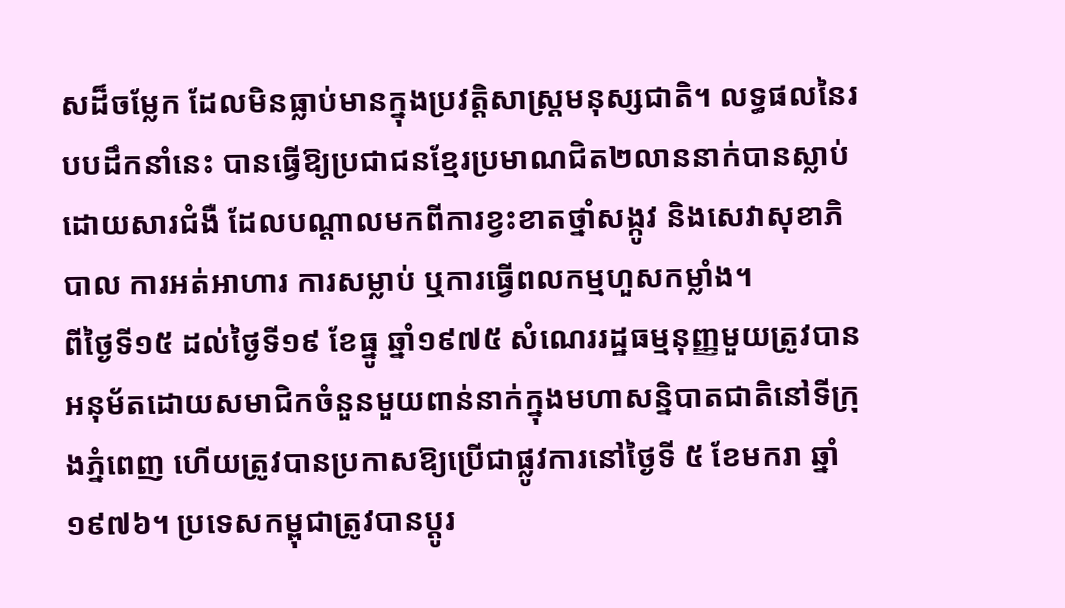សដ៏ចម្លែក ដែលមិនធ្លាប់មានក្នុងប្រវត្តិសាស្ត្រមនុស្សជាតិ។ លទ្ធផលនៃរបបដឹកនាំនេះ បានធ្វើឱ្យប្រជាជនខ្មែរប្រមាណជិត២លាននាក់បានស្លាប់ដោយសារជំងឺ ដែលបណ្តាលមកពីការខ្វះខាតថ្នាំសង្កូវ និងសេវាសុខាភិបាល ការអត់អាហារ ការសម្លាប់ ឬការធ្វើពលកម្មហួសកម្លាំង។
ពីថ្ងៃទី១៥ ដល់ថ្ងៃទី១៩ ខែធ្នូ ឆ្នាំ១៩៧៥ សំណេររដ្ឋធម្មនុញ្ញមួយត្រូវបានអនុម័តដោយសមាជិកចំនួនមួយពាន់នាក់ក្នុងមហាសន្និបាតជាតិនៅទីក្រុងភ្នំពេញ ហើយត្រូវបានប្រកាសឱ្យប្រើជាផ្លូវការនៅថ្ងៃទី ៥ ខែមករា ឆ្នាំ១៩៧៦។ ប្រទេសកម្ពុជាត្រូវបានប្តូរ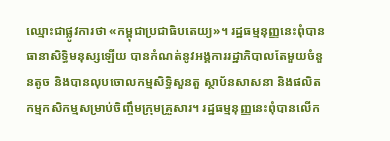ឈ្មោះជាផ្លូវការថា «កម្ពុជាប្រជាធិបតេយ្យ»។ រដ្ឋធម្មនុញ្ញនេះពុំបានធានាសិទ្ធិមនុស្សឡើយ បានកំណត់នូវអង្គការរដ្ឋាភិបាលតែមួយចំនួនតូច និងបានលុបចោលកម្មសិទ្ធិសួនតួ ស្ថាប័នសាសនា និងផលិតកម្មកសិកម្មសម្រាប់ចិញ្ចឹមក្រុមគ្រួសារ។ រដ្ឋធម្មនុញ្ញនេះពុំបានលើក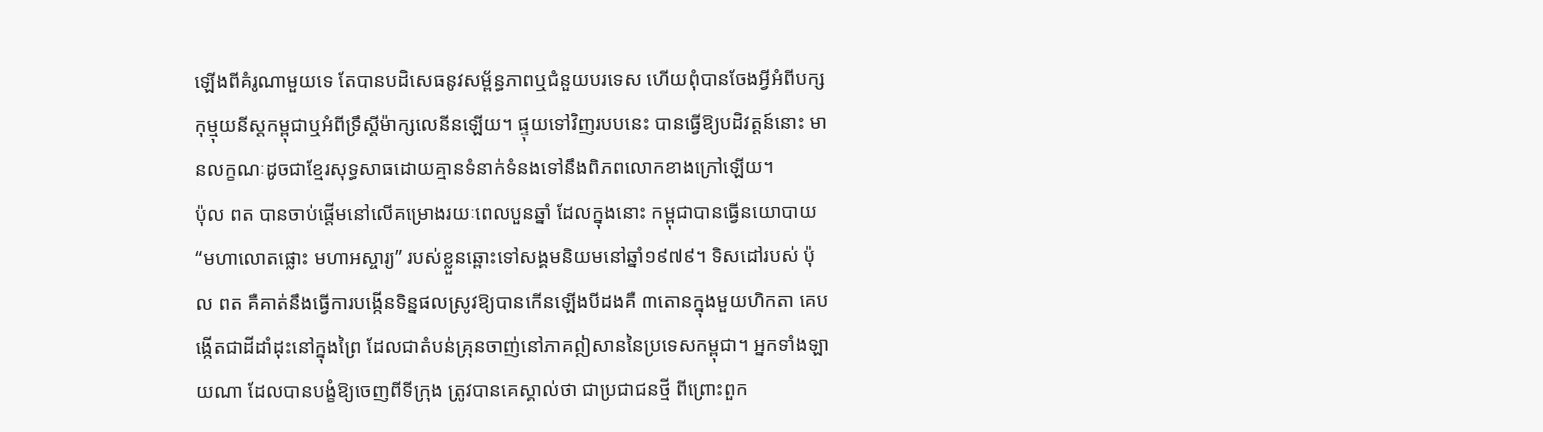ឡើងពីគំរូណាមួយទេ តែបានបដិសេធនូវសម្ព័ន្ធភាពឬជំនួយបរទេស ហើយពុំបានចែងអ្វីអំពីបក្សកុម្មុយនីស្តកម្ពុជាឬអំពីទ្រឹស្តីម៉ាក្សលេនីនឡើយ។ ផ្ទុយទៅវិញរបបនេះ បានធ្វើឱ្យបដិវត្តន៍នោះ មានលក្ខណៈដូចជាខ្មែរសុទ្ធសាធដោយគ្មានទំនាក់ទំនងទៅនឹងពិភពលោកខាងក្រៅឡើយ។
ប៉ុល ពត បានចាប់ផ្ដើមនៅលើគម្រោងរយៈពេលបួនឆ្នាំ ដែលក្នុងនោះ កម្ពុជាបានធ្វើនយោបាយ “មហាលោតផ្លោះ មហាអស្ចារ្យ” របស់ខ្លួនឆ្ពោះទៅសង្គមនិយមនៅឆ្នាំ១៩៧៩។ ទិសដៅរបស់ ប៉ុល ពត គឺគាត់នឹងធ្វើការបង្កើនទិន្នផលស្រូវឱ្យបានកើនឡើងបីដងគឺ ៣តោនក្នុងមួយហិកតា គេបង្កើតជាដីដាំដុះនៅក្នុងព្រៃ ដែលជាតំបន់គ្រុនចាញ់នៅភាគឦសាននៃប្រទេសកម្ពុជា។ អ្នកទាំងឡាយណា ដែលបានបង្ខំឱ្យចេញពីទីក្រុង ត្រូវបានគេស្គាល់ថា ជាប្រជាជនថ្មី ពីព្រោះពួក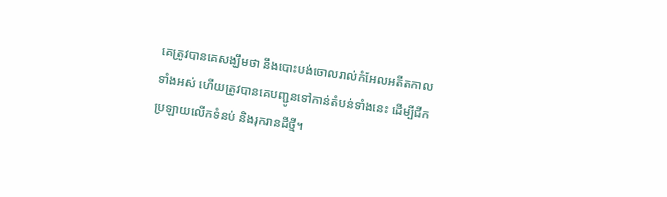គេត្រូវបានគេសង្ឃឹមថា នឹងបោះបង់ចោលរាល់កំអែលអតីតកាលទាំងអស់ ហើយត្រូវបានគេបញ្ជូនទៅកាន់តំបន់ទាំងនេះ ដើម្បីជីកប្រឡាយលើកទំនប់ និងរុករានដីថ្មី។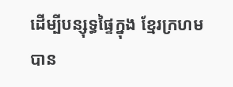ដើម្បីបន្សុទ្ធផ្ទៃក្នុង ខ្មែរក្រហមបាន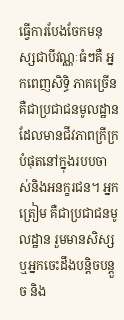ធ្វើការបែងចែកមនុស្សជាបីវណ្ណៈធំៗគឺ អ្នកពេញសិទ្ធិ ភាគច្រើនគឺជាប្រជាជនមូលដ្ឋានដែលមានជីវភាពក្រីក្របំផុតនៅក្នុងរបបចាស់និងអនក្ខរជន។ អ្នកត្រៀម គឺជាប្រជាជនមូលដ្ឋាន រួមមានសិស្ស ឬអ្នកចេះដឹងបន្ដិចបន្ដួច និង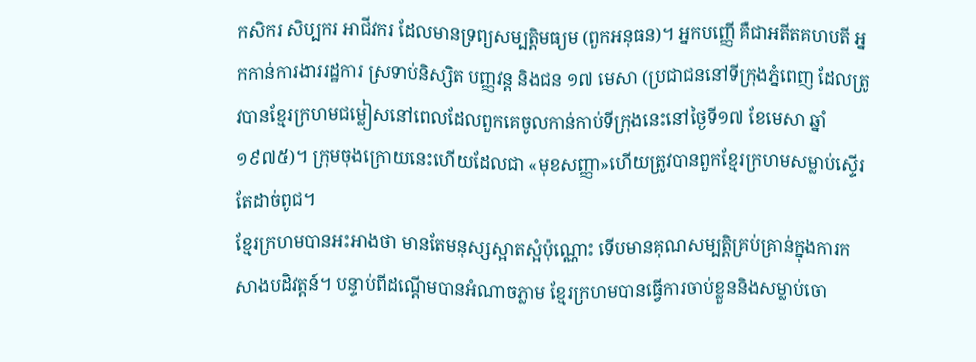កសិករ សិប្បករ អាជីវករ ដែលមានទ្រព្យសម្បត្ដិមធ្យម (ពួកអនុធន)។ អ្នកបញ្ញើ គឺជាអតីតគហបតី អ្នកកាន់ការងាររដ្ឋការ ស្រទាប់និស្សិត បញ្ញវន្ដ និងជន ១៧ មេសា (ប្រជាជននៅទីក្រុងភ្នំពេញ ដែលត្រូវបានខ្មែរក្រហមជម្លៀសនៅពេលដែលពួកគេចូលកាន់កាប់ទីក្រុងនេះនៅថ្ងៃទី១៧ ខែមេសា ឆ្នាំ១៩៧៥)។ ក្រុមចុងក្រោយនេះហើយដែលជា «មុខសញ្ញា»ហើយត្រូវបានពួកខ្មែរក្រហមសម្លាប់ស្ទើរតែដាច់ពូជ។
ខ្មែរក្រហមបានអះអាងថា មានតែមនុស្សស្អាតស្អំប៉ុណ្ណោះ ទើបមានគុណសម្បត្ដិគ្រប់គ្រាន់ក្នុងការកសាងបដិវត្ដន៍។ បន្ទាប់ពីដណ្ដើមបានអំណាចភ្លាម ខ្មែរក្រហមបានធ្វើការចាប់ខ្លួននិងសម្លាប់ចោ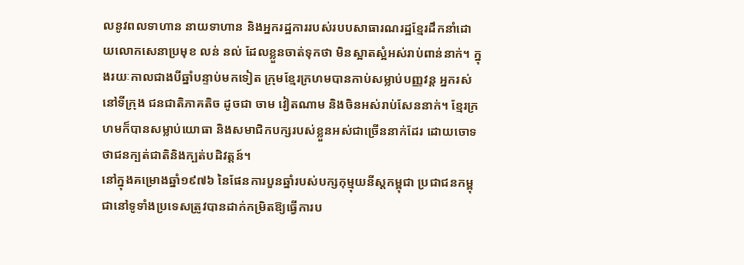លនូវពលទាហាន នាយទាហាន និងអ្នករដ្ឋការរបស់របបសាធារណរដ្ឋខ្មែរដឹកនាំដោយលោកសេនាប្រមុខ លន់ នល់ ដែលខ្លួនចាត់ទុកថា មិនស្អាតស្អំអស់រាប់ពាន់នាក់។ ក្នុងរយៈកាលជាងបីឆ្នាំបន្ទាប់មកទៀត ក្រុមខ្មែរក្រហមបានកាប់សម្លាប់បញ្ញវន្ដ អ្នករស់នៅទីក្រុង ជនជាតិភាគតិច ដូចជា ចាម វៀតណាម និងចិនអស់រាប់សែននាក់។ ខ្មែរក្រហមក៏បានសម្លាប់យោធា និងសមាជិកបក្សរបស់ខ្លួនអស់ជាច្រើននាក់ដែរ ដោយចោទថាជនក្បត់ជាតិនិងក្បត់បដិវត្ដន៍។
នៅក្នុងគម្រោងឆ្នាំ១៩៧៦ នៃផែនការបួនឆ្នាំរបស់បក្សកុម្មុយនីស្តកម្ពុជា ប្រជាជនកម្ពុជានៅទូទាំងប្រទេសត្រូវបានដាក់កម្រិតឱ្យធ្វើការប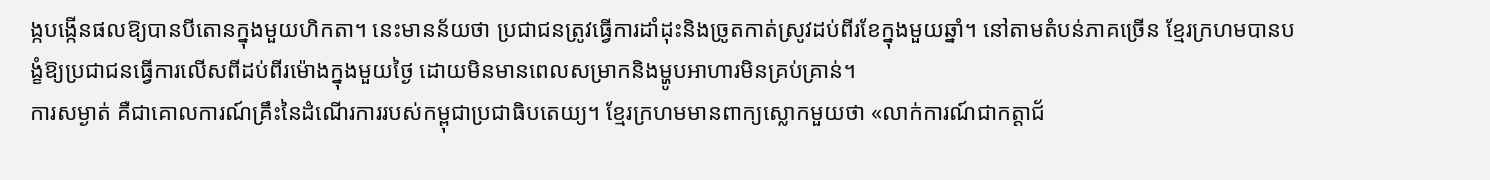ង្កបង្កើនផលឱ្យបានបីតោនក្នុងមួយហិកតា។ នេះមានន័យថា ប្រជាជនត្រូវធ្វើការដាំដុះនិងច្រូតកាត់ស្រូវដប់ពីរខែក្នុងមួយឆ្នាំ។ នៅតាមតំបន់ភាគច្រើន ខ្មែរក្រហមបានបង្ខំឱ្យប្រជាជនធ្វើការលើសពីដប់ពីរម៉ោងក្នុងមួយថ្ងៃ ដោយមិនមានពេលសម្រាកនិងម្ហូបអាហារមិនគ្រប់គ្រាន់។
ការសម្ងាត់ គឺជាគោលការណ៍គ្រឹះនៃដំណើរការរបស់កម្ពុជាប្រជាធិបតេយ្យ។ ខ្មែរក្រហមមានពាក្យស្លោកមួយថា «លាក់ការណ៍ជាកត្ដាជ័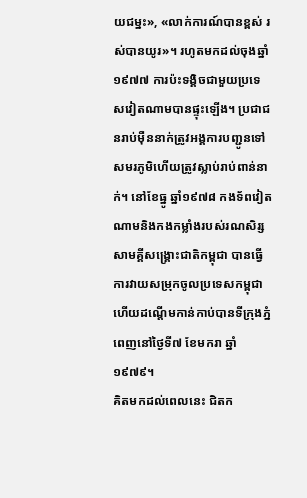យជម្នះ», «លាក់ការណ៍បានខ្ពស់ រស់បានយូរ»។ រហូតមកដល់ចុងឆ្នាំ១៩៧៧ ការប៉ះទង្គិចជាមួយប្រទេសវៀតណាមបានផ្ទុះឡើង។ ប្រជាជនរាប់ម៉ឺននាក់ត្រូវអង្គការបញ្ជូនទៅសមរភូមិហើយត្រូវស្លាប់រាប់ពាន់នាក់។ នៅខែធ្នូ ឆ្នាំ១៩៧៨ កងទ័ពវៀតណាមនិងកងកម្លាំងរបស់រណសិរ្សសាមគ្គីសង្គ្រោះជាតិកម្ពុជា បានធ្វើការវាយសម្រុកចូលប្រទេសកម្ពុជា ហើយដណ្ដើមកាន់កាប់បានទីក្រុងភ្នំពេញនៅថ្ងៃទី៧ ខែមករា ឆ្នាំ១៩៧៩។
គិតមកដល់ពេលនេះ ជិតក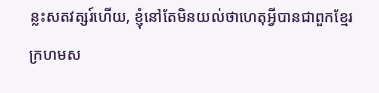ន្លះសតវត្សរ៍ហើយ, ខ្ញុំនៅតែមិនយល់ថាហេតុអ្វីបានជាពួកខ្មែរក្រហមស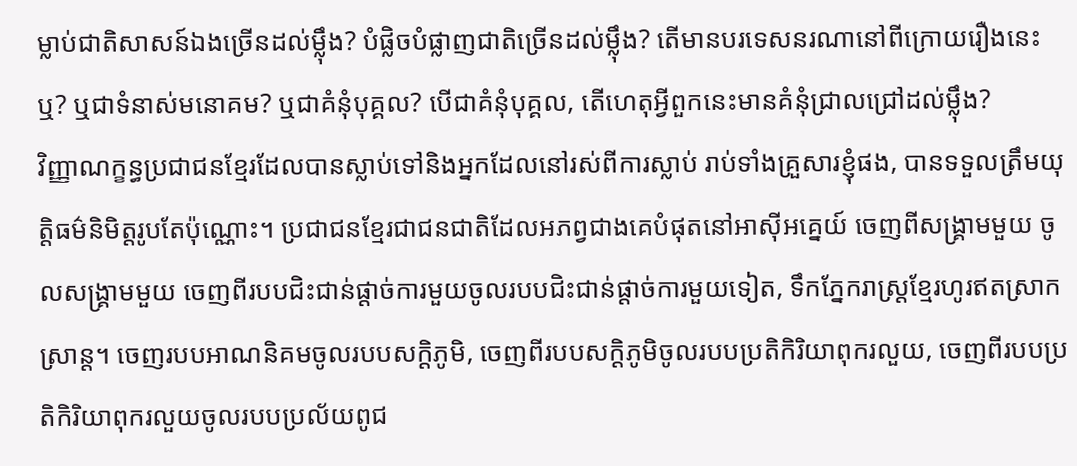ម្លាប់ជាតិសាសន៍ឯងច្រើនដល់ម្ល៉ឹង? បំផ្លិចបំផ្លាញជាតិច្រើនដល់ម្ល៉ឹង? តើមានបរទេសនរណានៅពីក្រោយរឿងនេះឬ? ឬជាទំនាស់មនោគម? ឬជាគំនុំបុគ្គល? បើជាគំនុំបុគ្គល, តើហេតុអ្វីពួកនេះមានគំនុំជ្រាលជ្រៅដល់ម្ល៉ឹង?
វិញ្ញាណក្ខន្ធប្រជាជនខ្មែរដែលបានស្លាប់ទៅនិងអ្នកដែលនៅរស់ពីការស្លាប់ រាប់ទាំងគ្រួសារខ្ញុំផង, បានទទួលត្រឹមយុត្តិធម៌និមិត្តរូបតែប៉ុណ្ណោះ។ ប្រជាជនខ្មែរជាជនជាតិដែលអភព្វជាងគេបំផុតនៅអាស៊ីអគ្នេយ៍ ចេញពីសង្គ្រាមមួយ ចូលសង្គ្រាមមួយ ចេញពីរបបជិះជាន់ផ្តាច់ការមួយចូលរបបជិះជាន់ផ្តាច់ការមួយទៀត, ទឹកភ្នែករាស្ត្រខ្មែរហូរឥតស្រាកស្រាន្ត។ ចេញរបបអាណនិគមចូលរបបសក្តិភូមិ, ចេញពីរបបសក្តិភូមិចូលរបបប្រតិកិរិយាពុករលួយ, ចេញពីរបបប្រតិកិរិយាពុករលួយចូលរបបប្រល័យពូជ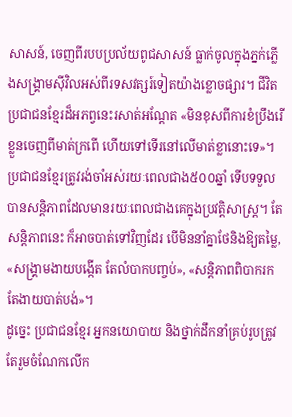សាសន៍, ចេញពីរបបប្រល័យពូជសាសន៍ ធ្លាក់ចូលក្នុងភ្នក់ភ្លើងសង្គ្រាមស៊ីវិលអស់ពីរទសវត្សរ៍ទៀតយ៉ាងខ្លោចផ្សារ។ ជីវិតប្រជាជនខ្មែរដ៏អភព្វនេះរសាត់អណ្ដែត «មិនខុសពីការខំប្រឹងរើខ្លួនចេញពីមាត់ក្រពើ ហើយទៅទើរនៅលើមាត់ខ្លានោះទេ»។
ប្រជាជនខ្មែរត្រូវរង់ចាំអស់រយៈពេលជាង៥០០ឆ្នាំ ទើបទទួលបានសន្តិភាពដែលមានរយៈពេលជាងគេក្នុងប្រវត្តិសាស្ត្រ។ តែសន្តិភាពនេះ ក៏អាចបាត់ទៅវិញដែរ បើមិននាំគ្នាថែនិងឱ្យតម្លៃ, «សង្គ្រាមងាយបង្កើត តែលំបាកបញ្ចប់», «សន្តិភាពពិបាករក តែងាយបាត់បង់»។
ដូច្នេះ ប្រជាជនខ្មែរ អ្នកនយោបាយ និងថ្នាក់ដឹកនាំគ្រប់រូបត្រូវតែរួមចំណែកលើក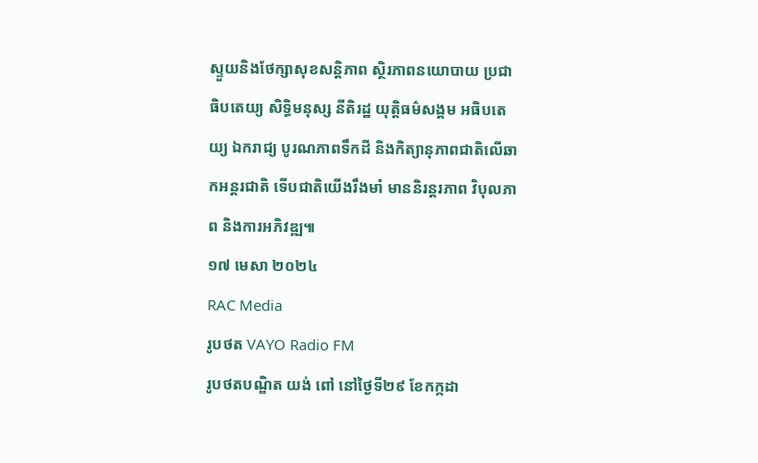ស្ទួយនិងថែក្សាសុខសន្តិភាព ស្ថិរភាពនយោបាយ ប្រជាធិបតេយ្យ សិទ្ធិមនុស្ស នីតិរដ្ឋ យុត្តិធម៌សង្គម អធិបតេយ្យ ឯករាជ្យ បូរណភាពទឹកដី និងកិត្យានុភាពជាតិលើឆាកអន្តរជាតិ ទើបជាតិយើងរឹងមាំ មាននិរន្តរភាព វិបុលភាព និងការអភិវឌ្ឍ៕
១៧ មេសា ២០២៤
RAC Media
រូបថត VAYO Radio FM
រូបថតបណ្ឌិត យង់ ពៅ នៅថ្ងៃទី២៩ ខែកក្កដា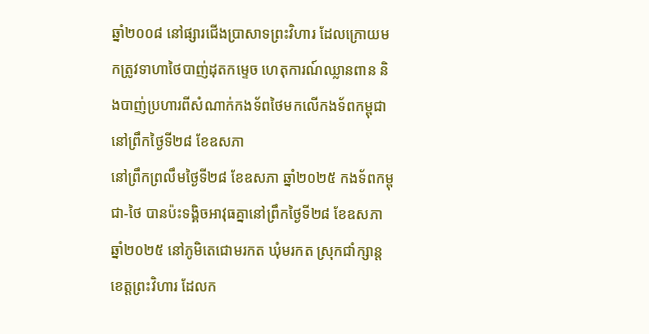ឆ្នាំ២០០៨ នៅផ្សារជើងប្រាសាទព្រះវិហារ ដែលក្រោយមកត្រូវទាហាថៃបាញ់ដុតកម្ទេច ហេតុការណ៍ឈ្លានពាន និងបាញ់ប្រហារពីសំណាក់កងទ័ពថៃមកលើកងទ័ពកម្ពុជា នៅព្រឹកថ្ងៃទី២៨ ខែឧសភា
នៅព្រឹកព្រលឹមថ្ងៃទី២៨ ខែឧសភា ឆ្នាំ២០២៥ កងទ័ពកម្ពុជា-ថៃ បានប៉ះទង្គិចអាវុធគ្នានៅព្រឹកថ្ងៃទី២៨ ខែឧសភា ឆ្នាំ២០២៥ នៅភូមិតេជោមរកត ឃុំមរកត ស្រុកជាំក្សាន្ត ខេត្តព្រះវិហារ ដែលក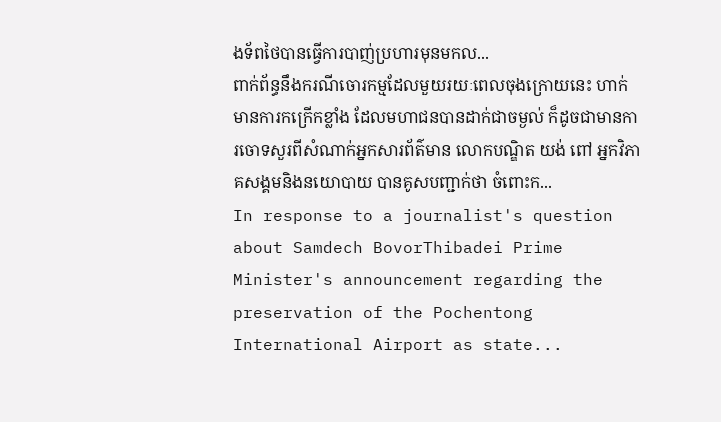ងទ័ពថៃបានធ្វើការបាញ់ប្រហារមុនមកល...
ពាក់ព័ន្ធនឹងករណីចោរកម្មដែលមួយរយៈពេលចុងក្រោយនេះ ហាក់មានការកក្រើកខ្លាំង ដែលមហាជនបានដាក់ជាចម្ងល់ ក៏ដូចជាមានការចោទសួរពីសំណាក់អ្នកសារព័ត៌មាន លោកបណ្ឌិត យង់ ពៅ អ្នកវិភាគសង្គមនិងនយោបាយ បានគូសបញ្ជាក់ថា ចំពោះក...
In response to a journalist's question about Samdech BovorThibadei Prime Minister's announcement regarding the preservation of the Pochentong International Airport as state...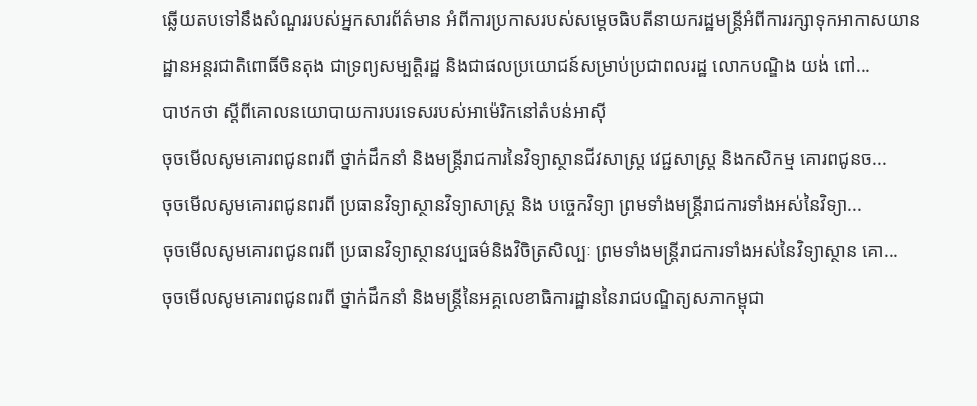ឆ្លើយតបទៅនឹងសំណួររបស់អ្នកសារព័ត៌មាន អំពីការប្រកាសរបស់សម្ដេចធិបតីនាយករដ្ឋមន្ត្រីអំពីការរក្សាទុកអាកាសយានដ្ឋានអន្តរជាតិពោធិ៍ចិនតុង ជាទ្រព្យសម្បត្តិរដ្ឋ និងជាផលប្រយោជន៍សម្រាប់ប្រជាពលរដ្ឋ លោកបណ្ឌិង យង់ ពៅ...
បាឋកថា ស្តីពីគោលនយោបាយការបរទេសរបស់អាម៉េរិកនៅតំបន់អាស៊ី
ចុចមើលសូមគោរពជូនពរពី ថ្នាក់ដឹកនាំ និងមន្រ្តីរាជការនៃវិទ្យាស្ថានជីវសាស្រ្ត វេជ្ជសាស្រ្ត និងកសិកម្ម គោរពជូនច...
ចុចមើលសូមគោរពជូនពរពី ប្រធានវិទ្យាស្ថានវិទ្យាសាស្រ្ត និង បច្ចេកវិទ្យា ព្រមទាំងមន្រ្តីរាជការទាំងអស់នៃវិទ្យា...
ចុចមើលសូមគោរពជូនពរពី ប្រធានវិទ្យាស្ថានវប្បធម៌និងវិចិត្រសិល្បៈ ព្រមទាំងមន្រ្តីរាជការទាំងអស់នៃវិទ្យាស្ថាន គោ...
ចុចមើលសូមគោរពជូនពរពី ថ្នាក់ដឹកនាំ និងមន្រ្តីនៃអគ្គលេខាធិការដ្ឋាននៃរាជបណ្ឌិត្យសភាកម្ពុជា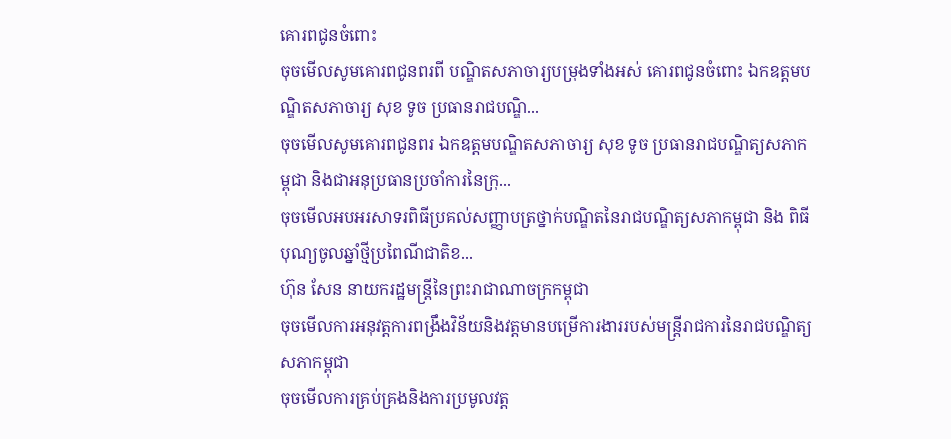គោរពជូនចំពោះ
ចុចមើលសូមគោរពជូនពរពី បណ្ឌិតសភាចារ្យបម្រុងទាំងអស់ គោរពជូនចំពោះ ឯកឧត្តមបណ្ឌិតសភាចារ្យ សុខ ទូច ប្រធានរាជបណ្ឌិ...
ចុចមើលសូមគោរពជូនពរ ឯកឧត្តមបណ្ឌិតសភាចារ្យ សុខ ទូច ប្រធានរាជបណ្ឌិត្យសភាកម្ពុជា និងជាអនុប្រធានប្រចាំការនៃក្រុ...
ចុចមើលអបអរសាទរពិធីប្រគល់សញ្ញាបត្រថ្នាក់បណ្ឌិតនៃរាជបណ្ឌិត្យសភាកម្ពុជា និង ពិធីបុណ្យចូលឆ្នាំថ្មីប្រពៃណីជាតិខ...
ហ៊ុន សែន នាយករដ្ឋមន្ត្រីនៃព្រះរាជាណាចក្រកម្ពុជា
ចុចមើលការអនុវត្តការពង្រឹងវិន័យនិងវត្តមានបម្រើការងាររបស់មន្រ្តីរាជការនៃរាជបណ្ឌិត្យសភាកម្ពុជា
ចុចមើលការគ្រប់គ្រងនិងការប្រមូលវត្ត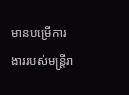មានបម្រើការងាររបស់មន្រ្តីរា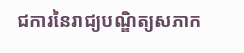ជការនៃរាជ្យបណ្ឌិត្យសភាក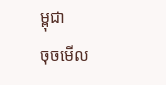ម្ពុជា
ចុចមើល